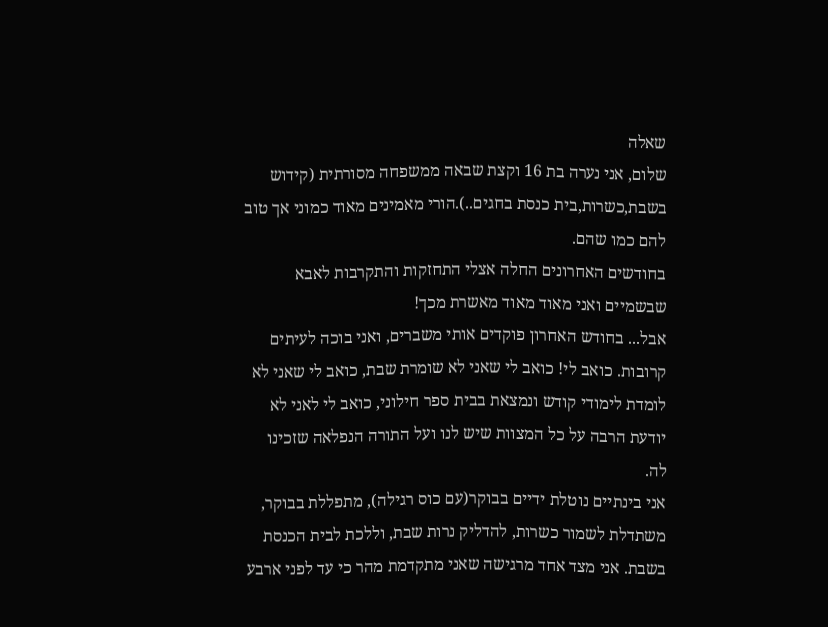שאלה
שלום, אני נערה בת 16 וקצת שבאה ממשפחה מסורתית (קידוש בשבת,כשרות,בית כנסת בחגים..).הורי מאמינים מאוד כמוני אך טוב להם כמו שהם.
בחודשים האחרונים החלה אצלי התחזקות והתקרבות לאבא שבשמיים ואני מאוד מאוד מאשרת מכך!
אבל... בחודש האחרון פוקדים אותי משברים, ואני בוכה לעיתים קרובות. כואב לי! כואב לי שאני לא שומרת שבת, כואב לי שאני לא לומדת לימודי קודש ונמצאת בבית ספר חילוני, כואב לי לאני לא יודעת הרבה על כל המצוות שיש לנו ועל התורה הנפלאה שזכינו לה.
אני בינתיים נוטלת ידיים בבוקר(עם כוס רגילה), מתפללת בבוקר, משתדלת לשמור כשרות, להדליק נרות שבת, וללכת לבית הכנסת בשבת. אני מצד אחד מרגישה שאני מתקדמת מהר כי עד לפני ארבע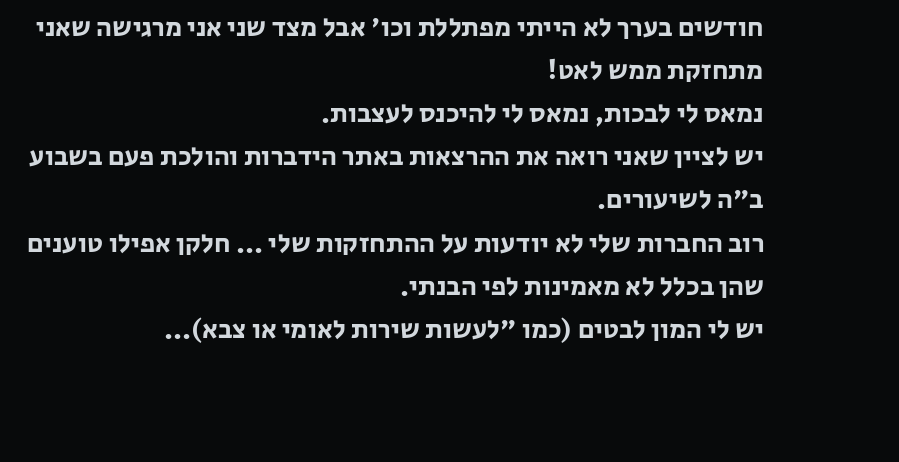חודשים בערך לא הייתי מפתללת וכו' אבל מצד שני אני מרגישה שאני מתחזקת ממש לאט!
נמאס לי לבכות, נמאס לי להיכנס לעצבות.
יש לציין שאני רואה את ההרצאות באתר הידברות והולכת פעם בשבוע ב"ה לשיעורים.
רוב החברות שלי לא יודעות על ההתחזקות שלי ... חלקן אפילו טוענים שהן בכלל לא מאמינות לפי הבנתי.
יש לי המון לבטים (כמו "לעשות שירות לאומי או צבא)...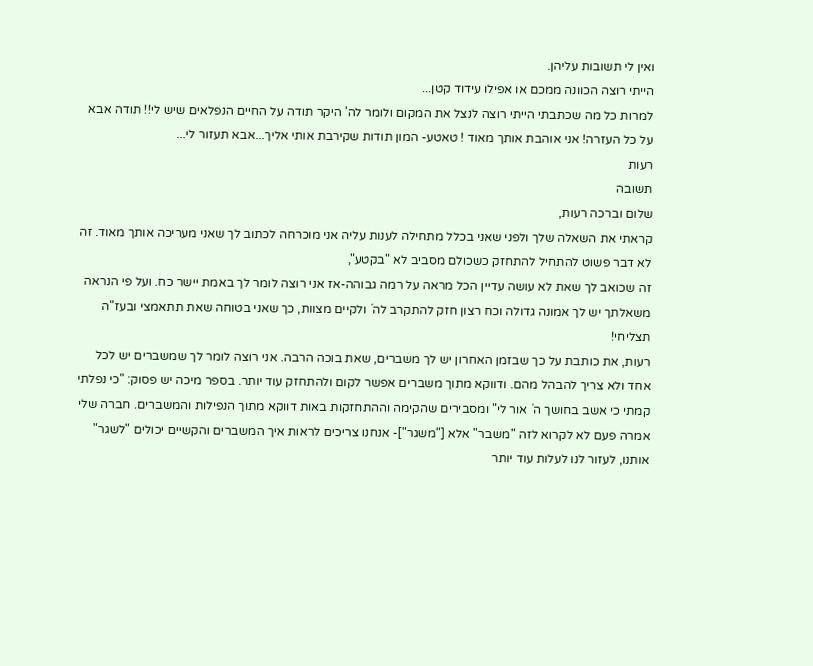ואין לי תשובות עליהן.
הייתי רוצה הכוונה ממכם או אפילו עידוד קטן...
למרות כל מה שכתבתי הייתי רוצה לנצל את המקום ולומר לה' היקר תודה על החיים הנפלאים שיש לי!! תודה אבא על כל העזרה! אני אוהבת אותך מאוד ! טאטע- המון תודות שקירבת אותי אליך...אבא תעזור לי...
רעות
תשובה
שלום וברכה רעות,
קראתי את השאלה שלך ולפני שאני בכלל מתחילה לענות עליה אני מוכרחה לכתוב לך שאני מעריכה אותך מאוד. זה לא דבר פשוט להתחיל להתחזק כשכולם מסביב לא "בקטע",
זה שכואב לך שאת לא עושה עדיין הכל מראה על רמה גבוהה-אז אני רוצה לומר לך באמת יישר כח. ועל פי הנראה משאלתך יש לך אמונה גדולה וכח רצון חזק להתקרב לה´ ולקיים מצוות, כך שאני בטוחה שאת תתאמצי ובעז"ה תצליחי!
רעות, את כותבת על כך שבזמן האחרון יש לך משברים, שאת בוכה הרבה. אני רוצה לומר לך שמשברים יש לכל אחד ולא צריך להבהל מהם. ודווקא מתוך משברים אפשר לקום ולהתחזק עוד יותר. בספר מיכה יש פסוק: "כי נפלתי קמתי כי אשב בחושך ה´ אור לי" ומסבירים שהקימה וההתחזקות באות דווקא מתוך הנפילות והמשברים. חברה שלי אמרה פעם לא לקרוא לזה "משבר" אלא ["משגר"]- אנחנו צריכים לראות איך המשברים והקשיים יכולים "לשגר" אותנו, לעזור לנו לעלות עוד יותר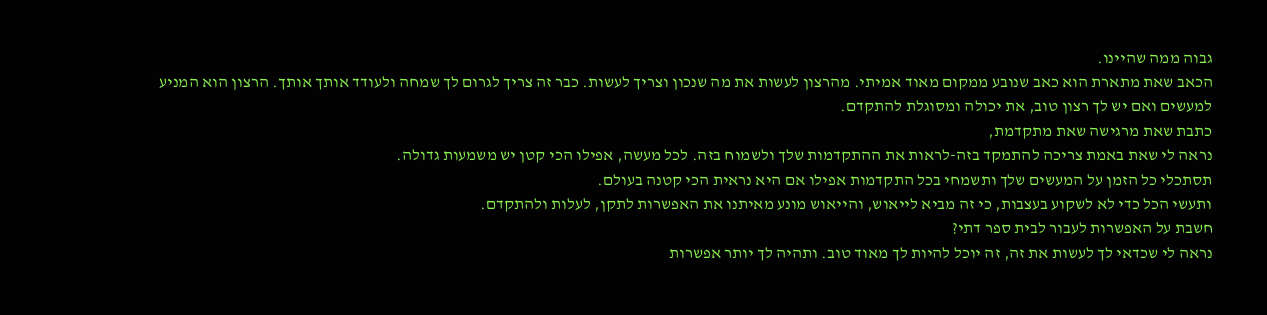גבוה ממה שהיינו.
הכאב שאת מתארת הוא כאב שנובע ממקום מאוד אמיתי. מהרצון לעשות את מה שנכון וצריך לעשות. כבר זה צריך לגרום לך שמחה ולעודד אותך אותך. הרצון הוא המניע למעשים ואם יש לך רצון טוב, את יכולה ומסוגלת להתקדם.
כתבת שאת מרגישה שאת מתקדמת,
נראה לי שאת באמת צריכה להתמקד בזה-לראות את ההתקדמות שלך ולשמוח בזה. לכל מעשה, אפילו הכי קטן יש משמעות גדולה.
תסתכלי כל הזמן על המעשים שלך ותשמחי בכל התקדמות אפילו אם היא נראית הכי קטנה בעולם.
ותעשי הכל כדי לא לשקוע בעצבות, כי זה מביא לייאוש, והייאוש מונע מאיתנו את האפשרות לתקן, לעלות ולהתקדם.
חשבת על האפשרות לעבור לבית ספר דתי?
נראה לי שכדאי לך לעשות את זה, זה יוכל להיות לך מאוד טוב. ותהיה לך יותר אפשרות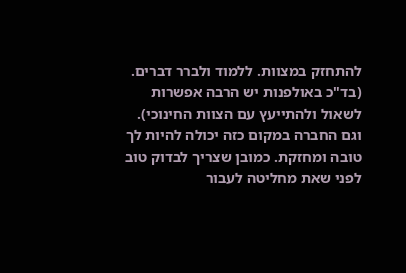להתחזק במצוות. ללמוד ולברר דברים. (בד"כ באולפנות יש הרבה אפשרות לשאול ולהתייעץ עם הצוות החינוכי). וגם החברה במקום כזה יכולה להיות לך טובה ומחזקת. כמובן שצריך לבדוק טוב לפני שאת מחליטה לעבור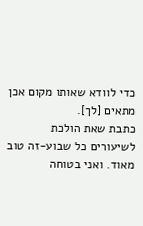כדי לוודא שאותו מקום אכן מתאים [לך].
כתבת שאת הולכת לשיעורים כל שבוע-זה טוב מאוד. ואני בטוחה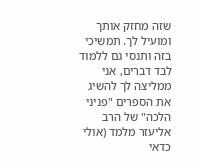שזה מחזק אותך ומועיל לך. תמשיכי בזה ותנסי גם ללמוד לבד דברים, אני ממליצה לך להשיג את הספרים "פניני הלכה" של הרב אליעזר מלמד (אולי כדאי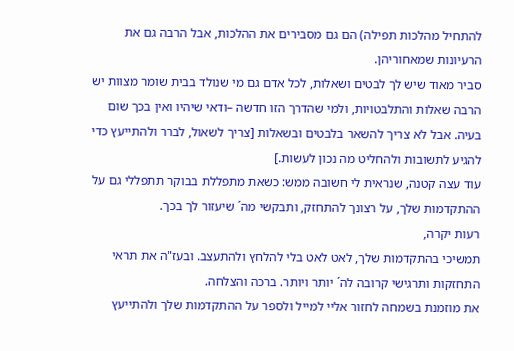להתחיל מהלכות תפילה) הם גם מסבירים את ההלכות, אבל הרבה גם את הרעיונות שמאחוריהן.
סביר מאוד שיש לך לבטים ושאלות, לכל אדם גם מי שנולד בבית שומר מצוות יש הרבה שאלות והתלבטויות, ולמי שהדרך הזו חדשה –ודאי שיהיו ואין בכך שום בעיה. אבל לא צריך להשאר בלבטים ובשאלות [צריך לשאול, לברר ולהתייעץ כדי להגיע לתשובות ולהחליט מה נכון לעשות.]
עוד עצה קטנה, שנראית לי חשובה ממש: כשאת מתפללת בבוקר תתפללי גם על ההתקדמות שלך, על רצונך להתחזק, ותבקשי מה´ שיעזור לך בכך.
רעות יקרה,
תמשיכי בהתקדמות שלך, לאט לאט בלי להלחץ ולהתעצב. ובעז"ה את תראי התחזקות ותרגישי קרובה לה´ יותר ויותר. ברכה והצלחה.
את מוזמנת בשמחה לחזור אליי למייל ולספר על ההתקדמות שלך ולהתייעץ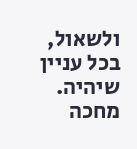ולשאול, בכל עניין שיהיה.
מחכה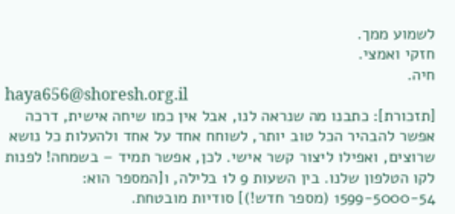לשמוע ממך.
חזקי ואמצי.
חיה.
haya656@shoresh.org.il
[תזכורת]: כתבנו מה שנראה לנו, אבל אין כמו שיחה אישית, דרכה אפשר להבהיר הכל טוב יותר, לשוחח אחד על אחד ולהעלות כל נושא שרוצים, ואפילו ליצור קשר אישי. לכן, אפשר תמיד – בשמחה! לפנות לקו הטלפון שלנו. בין השעות 9 ל1 בלילה, ו[המספר הוא: 1599-5000-54 (מספר חדש!)] סודיות מובטחת.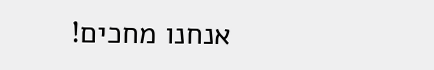אנחנו מחכים!